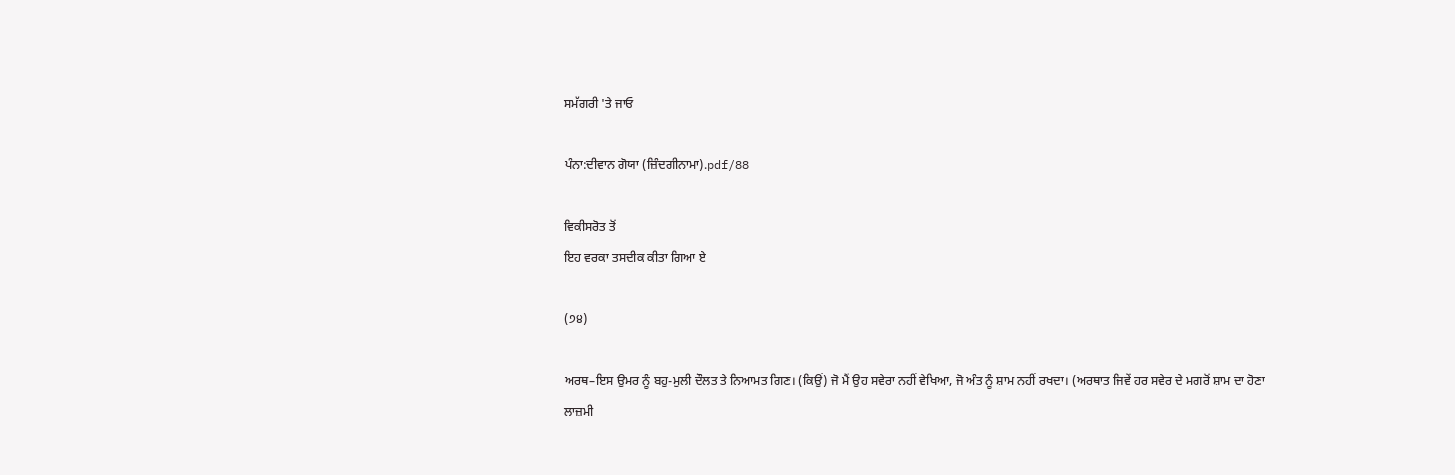ਸਮੱਗਰੀ 'ਤੇ ਜਾਓ

ਪੰਨਾ:ਦੀਵਾਨ ਗੋਯਾ (ਜ਼ਿੰਦਗੀਨਾਮਾ).pdf/88

ਵਿਕੀਸਰੋਤ ਤੋਂ
ਇਹ ਵਰਕਾ ਤਸਦੀਕ ਕੀਤਾ ਗਿਆ ਏ

(੭੪)

ਅਰਥ–ਇਸ ਉਮਰ ਨੂੰ ਬਹੁ-ਮੁਲੀ ਦੌਲਤ ਤੇ ਨਿਆਮਤ ਗਿਣ। (ਕਿਉਂ) ਜੋ ਮੈਂ ਉਹ ਸਵੇਰਾ ਨਹੀਂ ਵੇਖਿਆ, ਜੋ ਅੰਤ ਨੂੰ ਸ਼ਾਮ ਨਹੀਂ ਰਖਦਾ। (ਅਰਥਾਤ ਜਿਵੇਂ ਹਰ ਸਵੇਰ ਦੇ ਮਗਰੋਂ ਸ਼ਾਮ ਦਾ ਹੋਣਾ ਲਾਜ਼ਮੀ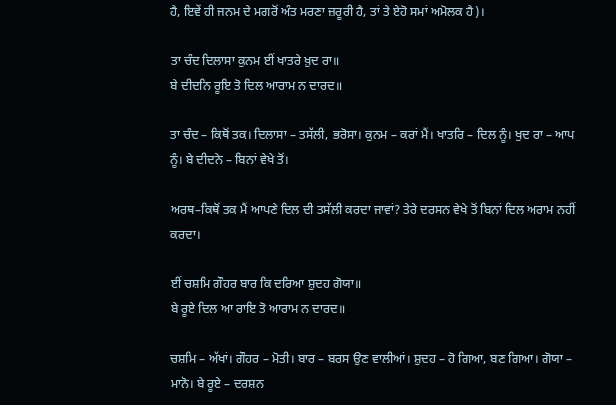ਹੈ, ਇਵੇਂ ਹੀ ਜਨਮ ਦੇ ਮਗਰੋਂ ਅੰਤ ਮਰਣਾ ਜ਼ਰੂਰੀ ਹੈ, ਤਾਂ ਤੇ ਏਹੋ ਸਮਾਂ ਅਮੋਲਕ ਹੈ)।

ਤਾ ਚੰਦ ਦਿਲਾਸਾ ਕੁਨਮ ਈਂ ਖਾਤਰੇ ਖ਼ੁਦ ਰਾ॥
ਬੇ ਦੀਦਨਿ ਰੂਇ ਤੋ ਦਿਲ ਆਰਾਮ ਨ ਦਾਰਦ॥

ਤਾ ਚੰਦ – ਕਿਥੋਂ ਤਕ। ਦਿਲਾਸਾ – ਤਸੱਲੀ, ਭਰੋਸਾ। ਕੁਨਮ – ਕਰਾਂ ਮੈਂ। ਖਾਤਰਿ – ਦਿਲ ਨੂੰ। ਖੁਦ ਰਾ – ਆਪ ਨੂੰ। ਬੇ ਦੀਦਨੇ – ਬਿਨਾਂ ਵੇਖੇ ਤੋਂ।

ਅਰਥ–ਕਿਥੋਂ ਤਕ ਮੈਂ ਆਪਣੇ ਦਿਲ ਦੀ ਤਸੱਲੀ ਕਰਦਾ ਜਾਵਾਂ? ਤੇਰੇ ਦਰਸਨ ਵੇਖੇ ਤੋਂ ਬਿਨਾਂ ਦਿਲ ਅਰਾਮ ਨਹੀਂ ਕਰਦਾ।

ਈਂ ਚਸ਼ਮਿ ਗੌਹਰ ਬਾਰ ਕਿ ਦਰਿਆ ਸ਼ੁਦਹ ਗੋਯਾ॥
ਬੇ ਰੂਏ ਦਿਲ ਆ ਰਾਇ ਤੋ ਆਰਾਮ ਨ ਦਾਰਦ॥

ਚਸ਼ਮਿ – ਅੱਖਾਂ। ਗੌਹਰ – ਮੋਤੀ। ਬਾਰ – ਬਰਸ ਉਣ ਵਾਲੀਆਂ। ਸ਼ੁਦਹ – ਹੋ ਗਿਆ, ਬਣ ਗਿਆ। ਗੋਯਾ – ਮਾਨੋ। ਬੇ ਰੂਏ – ਦਰਸ਼ਨ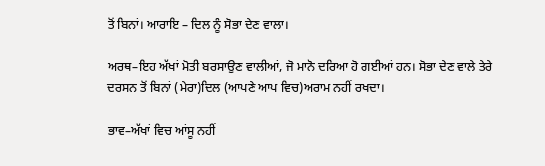ਤੋਂ ਬਿਨਾਂ। ਆਰਾਇ – ਦਿਲ ਨੂੰ ਸੋਭਾ ਦੇਣ ਵਾਲਾ।

ਅਰਥ–ਇਹ ਅੱਖਾਂ ਮੋਤੀ ਬਰਸਾਉਣ ਵਾਲੀਆਂ, ਜੋ ਮਾਨੋ ਦਰਿਆ ਹੋ ਗਈਆਂ ਹਨ। ਸੋਭਾ ਦੇਣ ਵਾਲੇ ਤੇਰੇ ਦਰਸਨ ਤੋਂ ਬਿਨਾਂ (ਮੇਰਾ)ਦਿਲ (ਆਪਣੇ ਆਪ ਵਿਚ)ਅਰਾਮ ਨਹੀਂ ਰਖਦਾ।

ਭਾਵ–ਅੱਖਾਂ ਵਿਚ ਆਂਸੂ ਨਹੀਂ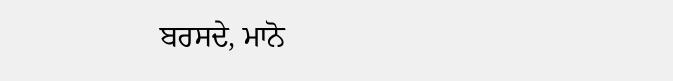ਬਰਸਦੇ, ਮਾਨੋ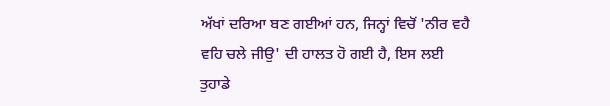ਅੱਖਾਂ ਦਰਿਆ ਬਣ ਗਈਆਂ ਹਨ, ਜਿਨ੍ਹਾਂ ਵਿਚੋਂ 'ਨੀਰ ਵਹੈ ਵਹਿ ਚਲੇ ਜੀਉ' ਦੀ ਹਾਲਤ ਹੋ ਗਈ ਹੈ, ਇਸ ਲਈ ਤੁਹਾਡੇ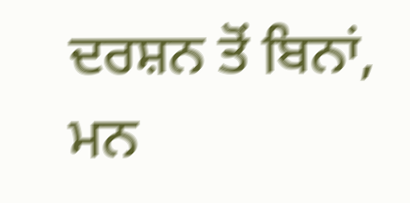ਦਰਸ਼ਨ ਤੋਂ ਬਿਨਾਂ, ਮਨ